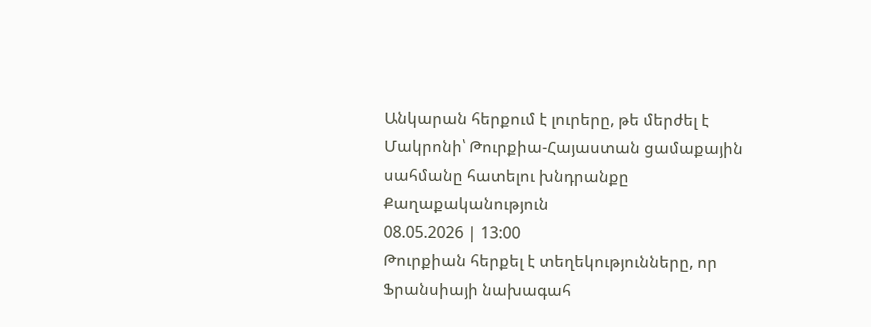Անկարան հերքում է լուրերը, թե մերժել է Մակրոնի՝ Թուրքիա-Հայաստան ցամաքային սահմանը հատելու խնդրանքը
Քաղաքականություն
08.05.2026 | 13:00
Թուրքիան հերքել է տեղեկությունները, որ Ֆրանսիայի նախագահ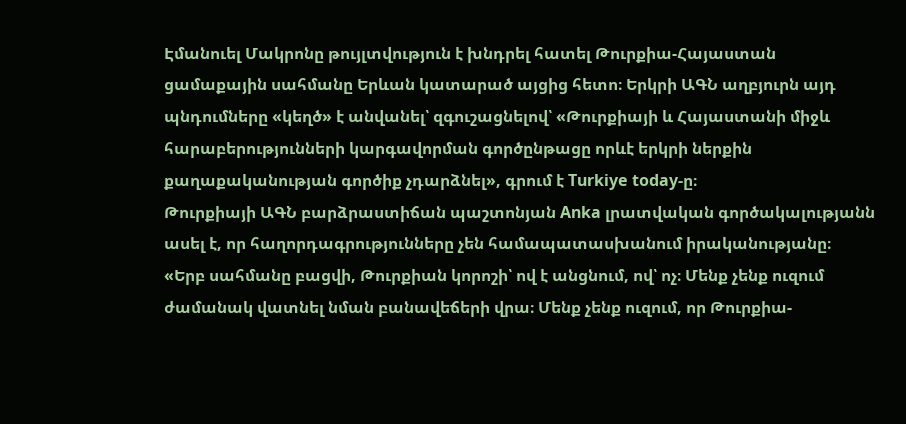Էմանուել Մակրոնը թույլտվություն է խնդրել հատել Թուրքիա-Հայաստան ցամաքային սահմանը Երևան կատարած այցից հետո։ Երկրի ԱԳՆ աղբյուրն այդ պնդումները «կեղծ» է անվանել՝ զգուշացնելով՝ «Թուրքիայի և Հայաստանի միջև հարաբերությունների կարգավորման գործընթացը որևէ երկրի ներքին քաղաքականության գործիք չդարձնել», գրում է Turkiye today-ը։
Թուրքիայի ԱԳՆ բարձրաստիճան պաշտոնյան Anka լրատվական գործակալությանն ասել է, որ հաղորդագրությունները չեն համապատասխանում իրականությանը։
«Երբ սահմանը բացվի, Թուրքիան կորոշի՝ ով է անցնում, ով՝ ոչ։ Մենք չենք ուզում ժամանակ վատնել նման բանավեճերի վրա։ Մենք չենք ուզում, որ Թուրքիա-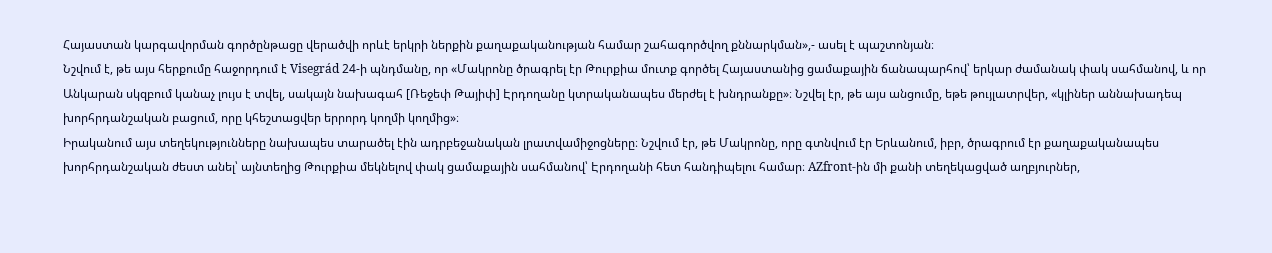Հայաստան կարգավորման գործընթացը վերածվի որևէ երկրի ներքին քաղաքականության համար շահագործվող քննարկման»,- ասել է պաշտոնյան։
Նշվում է, թե այս հերքումը հաջորդում է Visegrád 24-ի պնդմանը, որ «Մակրոնը ծրագրել էր Թուրքիա մուտք գործել Հայաստանից ցամաքային ճանապարհով՝ երկար ժամանակ փակ սահմանով, և որ Անկարան սկզբում կանաչ լույս է տվել, սակայն նախագահ [Ռեջեփ Թայիփ] Էրդողանը կտրականապես մերժել է խնդրանքը»։ Նշվել էր, թե այս անցումը, եթե թույլատրվեր, «կլիներ աննախադեպ խորհրդանշական բացում, որը կհեշտացվեր երրորդ կողմի կողմից»։
Իրականում այս տեղեկությունները նախապես տարածել էին ադրբեջանական լրատվամիջոցները։ Նշվում էր, թե Մակրոնը, որը գտնվում էր Երևանում, իբր, ծրագրում էր քաղաքականապես խորհրդանշական ժեստ անել՝ այնտեղից Թուրքիա մեկնելով փակ ցամաքային սահմանով՝ Էրդողանի հետ հանդիպելու համար։ AZfront-ին մի քանի տեղեկացված աղբյուրներ,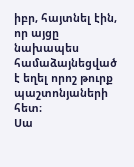իբր, հայտնել էին, որ այցը նախապես համաձայնեցված է եղել որոշ թուրք պաշտոնյաների հետ։
Սա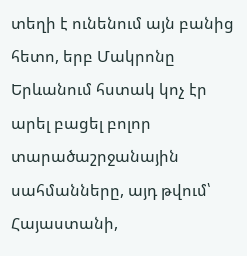տեղի է ունենում այն բանից հետո, երբ Մակրոնը Երևանում հստակ կոչ էր արել բացել բոլոր տարածաշրջանային սահմանները, այդ թվում՝ Հայաստանի,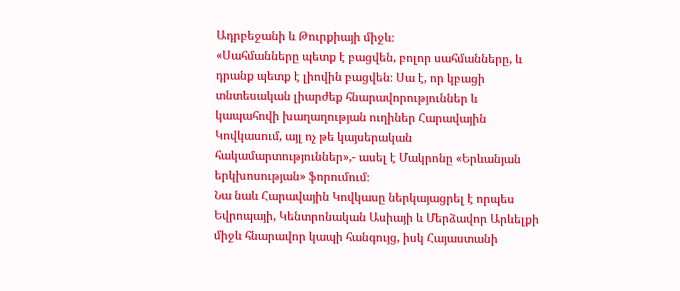Ադրբեջանի և Թուրքիայի միջև։
«Սահմանները պետք է բացվեն, բոլոր սահմանները, և դրանք պետք է լիովին բացվեն։ Սա է, որ կբացի տնտեսական լիարժեք հնարավորություններ և կապահովի խաղաղության ուղիներ Հարավային Կովկասում, այլ ոչ թե կայսերական հակամարտություններ»,- ասել է Մակրոնը «Երևանյան երկխոսության» ֆորումում։
Նա նաև Հարավային Կովկասը ներկայացրել է որպես Եվրոպայի, Կենտրոնական Ասիայի և Մերձավոր Արևելքի միջև հնարավոր կապի հանգույց, իսկ Հայաստանի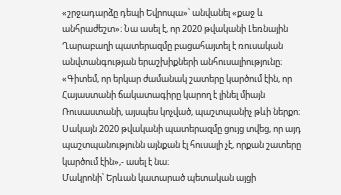«շրջադարձը դեպի Եվրոպա»՝ անվանել «քաջ և անհրաժեշտ»։ Նա ասել է, որ 2020 թվականի Լեռնային Ղարաբաղի պատերազմը բացահայտել է ռուսական անվտանգության երաշխիքների անհուսալիությունը։
«Գիտեմ, որ երկար ժամանակ շատերը կարծում էին, որ Հայաստանի ճակատագիրը կարող է լինել միայն Ռուսաստանի, այսպես կոչված, պաշտպանիչ թևի ներքո։ Սակայն 2020 թվականի պատերազմը ցույց տվեց, որ այդ պաշտպանությունն այնքան էլ հուսալի չէ, որքան շատերը կարծում էին»,- ասել է նա։
Մակրոնի՝ Երևան կատարած պետական այցի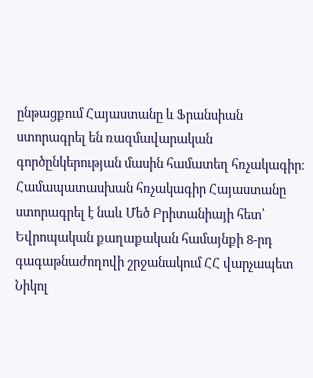ընթացքում Հայաստանը և Ֆրանսիան ստորագրել են ռազմավարական գործընկերության մասին համատեղ հռչակագիր։
Համապատասխան հռչակագիր Հայաստանը ստորագրել է նաև Մեծ Բրիտանիայի հետ՝ Եվրոպական քաղաքական համայնքի 8-րդ գագաթնաժողովի շրջանակում ՀՀ վարչապետ Նիկոլ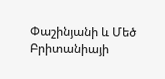Փաշինյանի և Մեծ Բրիտանիայի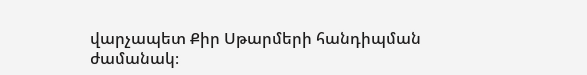վարչապետ Քիր Սթարմերի հանդիպման ժամանակ։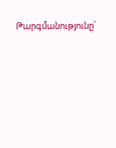Թարգմանությունը՝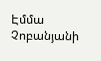Էմմա Չոբանյանի